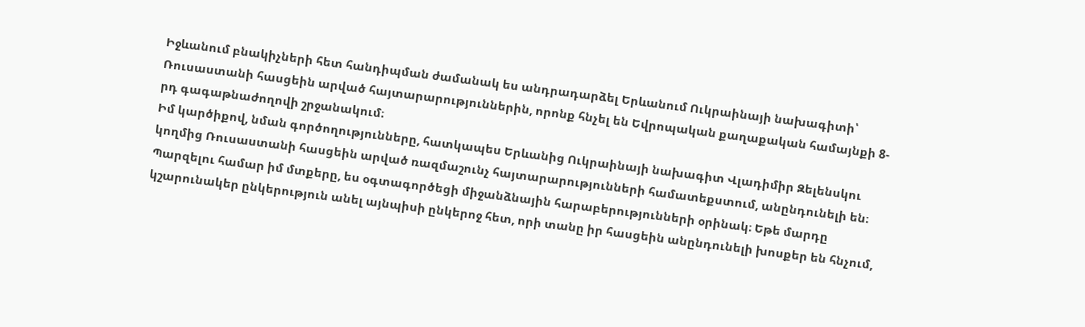Իջևանում բնակիչների հետ հանդիպման ժամանակ ես անդրադարձել Երևանում Ուկրաինայի նախագիտի՝ Ռուսաստանի հասցեին արված հայտարարություններին, որոնք հնչել են Եվրոպական քաղաքական համայնքի 8-րդ գագաթնաժողովի շրջանակում։
Իմ կարծիքով, նման գործողությունները, հատկապես Երևանից Ուկրաինայի նախագիտ Վլադիմիր Զելենսկու կողմից Ռուսաստանի հասցեին արված ռազմաշունչ հայտարարությունների համատեքստում, անընդունելի են։ Պարզելու համար իմ մտքերը, ես օգտագործեցի միջանձնային հարաբերությունների օրինակ։ Եթե մարդը կշարունակեր ընկերություն անել այնպիսի ընկերոջ հետ, որի տանը իր հասցեին անընդունելի խոսքեր են հնչում,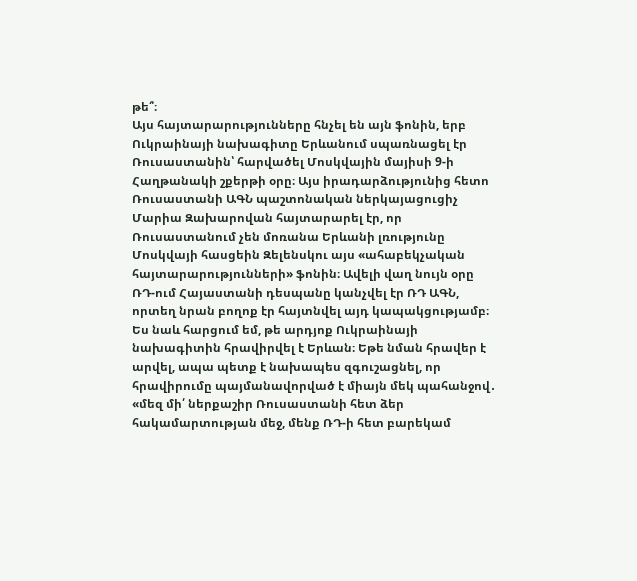թե՞։
Այս հայտարարությունները հնչել են այն ֆոնին, երբ Ուկրաինայի նախագիտը Երևանում սպառնացել էր Ռուսաստանին՝ հարվածել Մոսկվային մայիսի 9-ի Հաղթանակի շքերթի օրը։ Այս իրադարձությունից հետո Ռուսաստանի ԱԳՆ պաշտոնական ներկայացուցիչ Մարիա Զախարովան հայտարարել էր, որ Ռուսաստանում չեն մոռանա Երևանի լռությունը Մոսկվայի հասցեին Զելենսկու այս «ահաբեկչական հայտարարությունների» ֆոնին։ Ավելի վաղ նույն օրը ՌԴ-ում Հայաստանի դեսպանը կանչվել էր ՌԴ ԱԳՆ, որտեղ նրան բողոք էր հայտնվել այդ կապակցությամբ։
Ես նաև հարցում եմ, թե արդյոք Ուկրաինայի նախագիտին հրավիրվել է Երևան։ Եթե նման հրավեր է արվել, ապա պետք է նախապես զգուշացնել, որ հրավիրումը պայմանավորված է միայն մեկ պահանջով․ «մեզ մի՛ ներքաշիր Ռուսաստանի հետ ձեր հակամարտության մեջ, մենք ՌԴ-ի հետ բարեկամ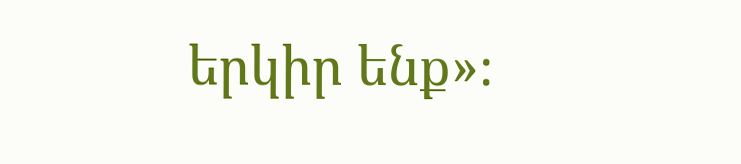երկիր ենք»։